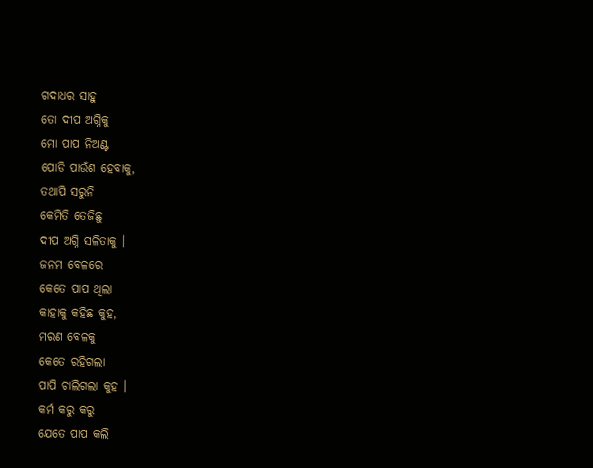ଗଦାଧର ସାହୁ
ତୋ ଦୀପ ଅଗ୍ନିକୁ
ମୋ ପାପ ନିଅଣ୍ଟ
ପୋଡି ପାଉଁଶ ହେବାକୁ,
ତଥାପି ସରୁନି
କେମିତି ତେଜିଛୁ
ଦୀପ ଅଗ୍ନି ସଳିତାକୁ ।
ଜନମ ବେଳରେ
କେତେ ପାପ ଥିଲା
କାହାକୁ କହିଛ କୁହ,
ମରଣ ବେଳକୁ
କେତେ ରହିଗଲା
ପାପି ଚାଲିଗଲା କୁହ ।
କର୍ମ କରୁ କରୁ
ଯେତେ ପାପ କଲି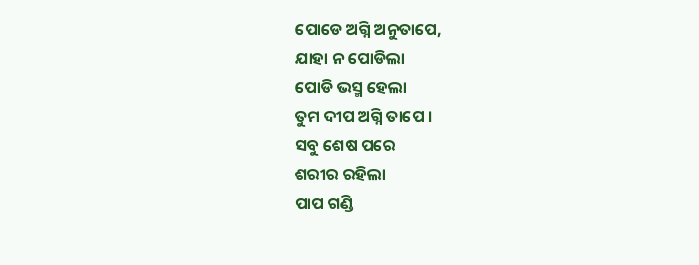ପୋଡେ ଅଗ୍ନି ଅନୁତାପେ,
ଯାହା ନ ପୋଡିଲା
ପୋଡି ଭସ୍ମ ହେଲା
ତୁମ ଦୀପ ଅଗ୍ନି ତାପେ ।
ସବୁ ଶେଷ ପରେ
ଶରୀର ରହିଲା
ପାପ ଗଣ୍ଡି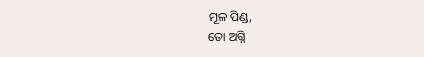ମୂଳ ପିଣ୍ଡ,
ତୋ ଅଗ୍ନି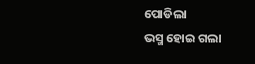ପୋଡିଲା
ଭସ୍ମ ହୋଇ ଗଲା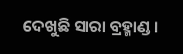ଦେଖୁଛି ସାରା ବ୍ରହ୍ମାଣ୍ଡ ।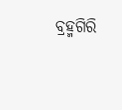ବ୍ରହ୍ମଗିରି